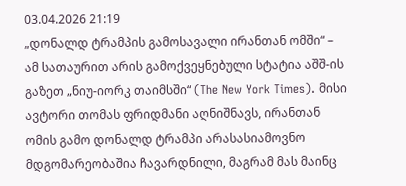03.04.2026 21:19
„დონალდ ტრამპის გამოსავალი ირანთან ომში“ – ამ სათაურით არის გამოქვეყნებული სტატია აშშ-ის გაზეთ „ნიუ-იორკ თაიმსში“ (The New York Times). მისი ავტორი თომას ფრიდმანი აღნიშნავს, ირანთან ომის გამო დონალდ ტრამპი არასასიამოვნო მდგომარეობაშია ჩავარდნილი, მაგრამ მას მაინც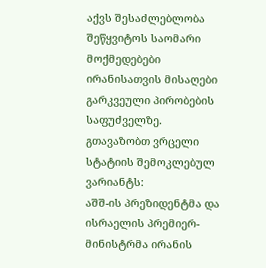აქვს შესაძლებლობა შეწყვიტოს საომარი მოქმედებები ირანისათვის მისაღები გარკვეული პირობების საფუძველზე.
გთავაზობთ ვრცელი სტატიის შემოკლებულ ვარიანტს:
აშშ-ის პრეზიდენტმა და ისრაელის პრემიერ-მინისტრმა ირანის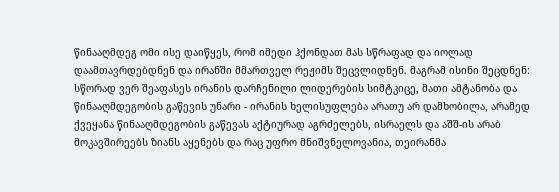წინააღმდეგ ომი ისე დაიწყეს, რომ იმედი ჰქონდათ მას სწრაფად და იოლად დაამთავრდებდნენ და ირანში მმართველ რეჟიმს შეცვლიდნენ. მაგრამ ისინი შეცდნენ: სწორად ვერ შეაფასეს ირანის დარჩენილი ლიდერების სიმტკიცე, მათი ამტანობა და წინააღმდეგობის გაწევის უნარი - ირანის ხელისუფლება არათუ არ დამხობილა, არამედ ქვეყანა წინააღმდეგობის გაწევას აქტიურად აგრძელებს, ისრაელს და აშშ-ის არაბ მოკავშირეებს ზიანს აყენებს და რაც უფრო მნიშვნელოვანია, თეირანმა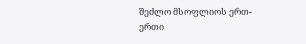შეძლო მსოფლიოს ერთ-ერთი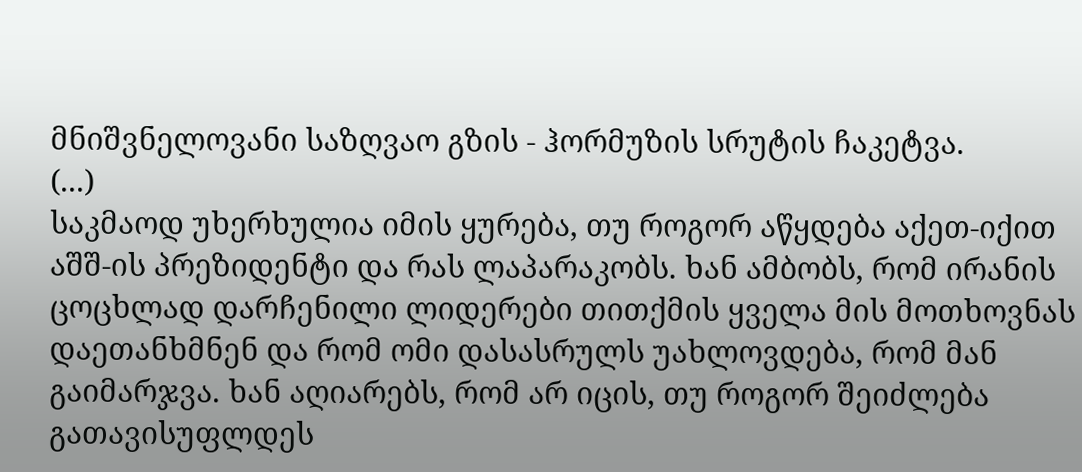მნიშვნელოვანი საზღვაო გზის - ჰორმუზის სრუტის ჩაკეტვა.
(...)
საკმაოდ უხერხულია იმის ყურება, თუ როგორ აწყდება აქეთ-იქით აშშ-ის პრეზიდენტი და რას ლაპარაკობს. ხან ამბობს, რომ ირანის ცოცხლად დარჩენილი ლიდერები თითქმის ყველა მის მოთხოვნას დაეთანხმნენ და რომ ომი დასასრულს უახლოვდება, რომ მან გაიმარჯვა. ხან აღიარებს, რომ არ იცის, თუ როგორ შეიძლება გათავისუფლდეს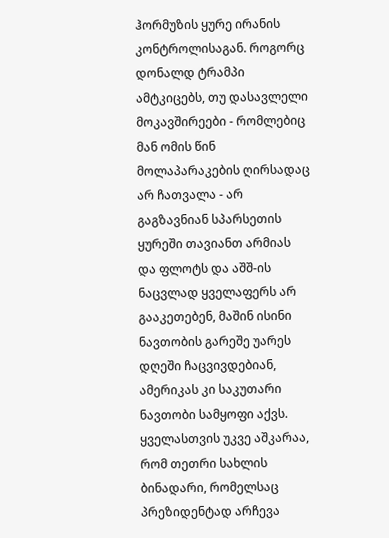ჰორმუზის ყურე ირანის კონტროლისაგან. როგორც დონალდ ტრამპი ამტკიცებს, თუ დასავლელი მოკავშირეები - რომლებიც მან ომის წინ მოლაპარაკების ღირსადაც არ ჩათვალა - არ გაგზავნიან სპარსეთის ყურეში თავიანთ არმიას და ფლოტს და აშშ-ის ნაცვლად ყველაფერს არ გააკეთებენ, მაშინ ისინი ნავთობის გარეშე უარეს დღეში ჩაცვივდებიან, ამერიკას კი საკუთარი ნავთობი სამყოფი აქვს.
ყველასთვის უკვე აშკარაა, რომ თეთრი სახლის ბინადარი, რომელსაც პრეზიდენტად არჩევა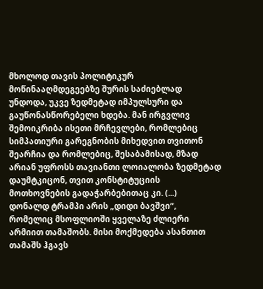მხოლოდ თავის პოლიტიკურ მოწინააღმდეგეებზე შურის საძიებლად უნდოდა, უკვე ზედმეტად იმპულსური და გაუწონასწორებელი ხდება. მან ირგვლივ შემოიკრიბა ისეთი მრჩევლები, რომლებიც სიმპათიური გარეგნობის მიხედვით თვითონ შეარჩია და რომლებიც, შესაბამისად, მზად არიან უფროსს თავიანთი ლოიალობა ზედმეტად დაუმტკიცონ, თვით კონსტიტუციის მოთხოვნების გადაჭარბებითაც კი. (...)
დონალდ ტრამპი არის „დიდი ბავშვი“, რომელიც მსოფლიოში ყველაზე ძლიერი არმიით თამაშობს. მისი მოქმედება ასანთით თამაშს ჰგავს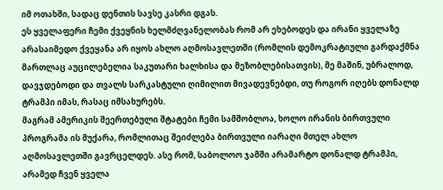იმ ოთახში, სადაც დენთის სავსე კასრი დგას.
ეს ყველაფერი ჩემი ქვეყნის ხელმძღვანელობას რომ არ ეხებოდეს და ირანი ყველაზე არასაიმედო ქვეყანა არ იყოს ახლო აღმოსავლეთში (რომლის დემოკრატიული გარდაქმნა მართლაც აუცილებელია საკუთარი ხალხისა და მეზობლებისათვის), მე მაშინ, უბრალოდ, დავჯდებოდი და თვალს სარკასტული ღიმილით მივადევნებდი, თუ როგორ იღებს დონალდ ტრამპი იმას, რასაც იმსახურებს.
მაგრამ ამერიკის შეერთებული შტატები ჩემი სამშობლოა, ხოლო ირანის ბირთვული პროგრამა ის მუქარა, რომლითაც შეიძლება ბირთვული იარაღი მთელ ახლო აღმოსავლეთში გავრცელდეს. ასე რომ, საბოლოო ჯამში არამარტო დონალდ ტრამპი, არამედ ჩვენ ყველა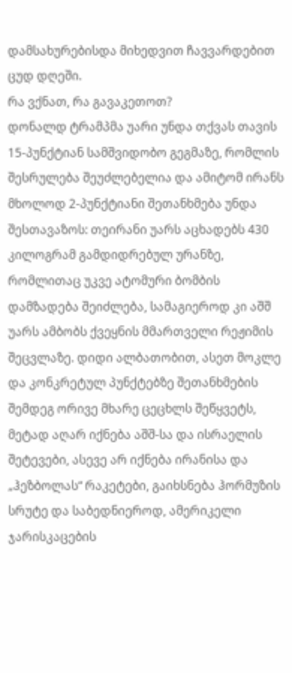დამსახურებისდა მიხედვით ჩავვარდებით ცუდ დღეში.
რა ვქნათ, რა გავაკეთოთ?
დონალდ ტრამპმა უარი უნდა თქვას თავის 15-პუნქტიან სამშვიდობო გეგმაზე, რომლის შესრულება შეუძლებელია და ამიტომ ირანს მხოლოდ 2-პუნქტიანი შეთანხმება უნდა შესთავაზოს: თეირანი უარს აცხადებს 430 კილოგრამ გამდიდრებულ ურანზე, რომლითაც უკვე ატომური ბომბის დამზადება შეიძლება, სამაგიეროდ კი აშშ უარს ამბობს ქვეყნის მმართველი რეჟიმის შეცვლაზე. დიდი ალბათობით, ასეთ მოკლე და კონკრეტულ პუნქტებზე შეთანხმების შემდეგ ორივე მხარე ცეცხლს შეწყვეტს, მეტად აღარ იქნება აშშ-სა და ისრაელის შეტევები, ასევე არ იქნება ირანისა და „ჰეზბოლას“ რაკეტები, გაიხსნება ჰორმუზის სრუტე და საბედნიეროდ, ამერიკელი ჯარისკაცების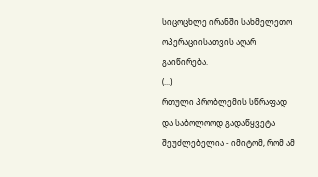სიცოცხლე ირანში სახმელეთო ოპერაციისათვის აღარ გაიწირება.
(...)
რთული პრობლემის სწრაფად და საბოლოოდ გადაწყვეტა შეუძლებელია - იმიტომ, რომ ამ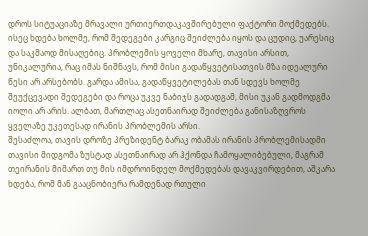დროს სიტუაციაზე მრავალი ურთიერთდაკავშირებული ფაქტორი მოქმედებს. ისეც ხდება ხოლმე, რომ შედეგები კარგიც შეიძლება იყოს და ცუდიც, უარესიც და საკმაოდ მისაღებიც. პრობლემის ყოველი მხარე, თავისი არსით, უნიკალურია, რაც იმას ნიშნავს, რომ მისი გადაწყვეტისათვის მზა იდეალური წესი არ არსებობს. გარდა ამისა, გადაწყვეტილებას თან სდევს ხოლმე შეუქცევადი შედეგები და როცა უკვე ნაბიჯს გადადგამ, მისი უკან გადმოდგმა იოლი არ არის. ალბათ, მართლაც ასეთნაირად შეიძლება განისაზღვროს ყველაზე უკეთესად ირანის პრობლემის არსი.
შესაძლოა, თავის დროზე პრეზიდენტ ბარაკ ობამას ირანის პრობლემისადმი თავისი მიდგომა ზუსტად ასეთნაირად არ ჰქონდა ჩამოყალიბებული, მაგრამ თეირანის მიმართ თუ მის იმდროინდელ მოქმედებას დავაკვირდებით, აშკარა ხდება, რომ მან გააცნობიერა რამდენად რთული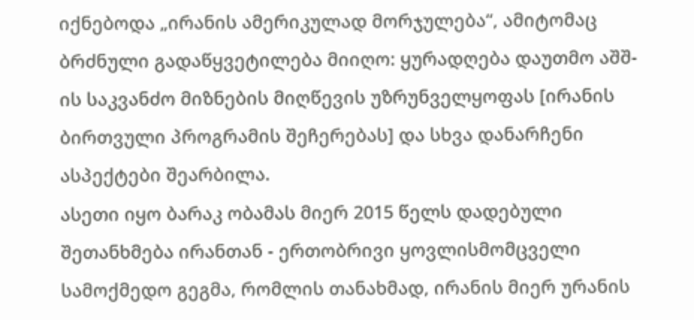იქნებოდა „ირანის ამერიკულად მორჯულება“, ამიტომაც ბრძნული გადაწყვეტილება მიიღო: ყურადღება დაუთმო აშშ-ის საკვანძო მიზნების მიღწევის უზრუნველყოფას [ირანის ბირთვული პროგრამის შეჩერებას] და სხვა დანარჩენი ასპექტები შეარბილა.
ასეთი იყო ბარაკ ობამას მიერ 2015 წელს დადებული შეთანხმება ირანთან - ერთობრივი ყოვლისმომცველი სამოქმედო გეგმა, რომლის თანახმად, ირანის მიერ ურანის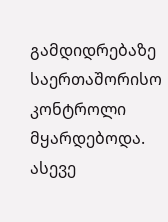გამდიდრებაზე საერთაშორისო კონტროლი მყარდებოდა. ასევე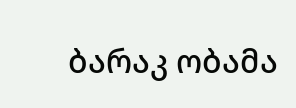ბარაკ ობამა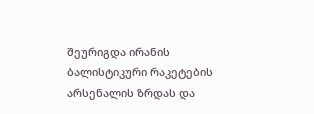შეურიგდა ირანის ბალისტიკური რაკეტების არსენალის ზრდას და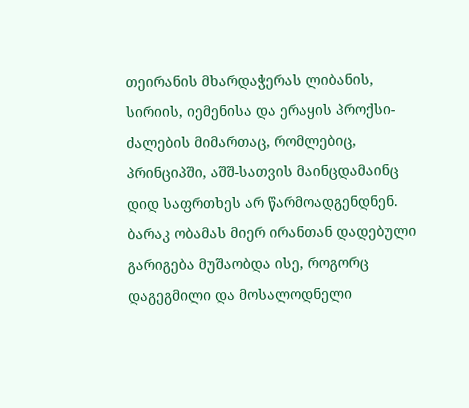თეირანის მხარდაჭერას ლიბანის, სირიის, იემენისა და ერაყის პროქსი-ძალების მიმართაც, რომლებიც, პრინციპში, აშშ-სათვის მაინცდამაინც დიდ საფრთხეს არ წარმოადგენდნენ.
ბარაკ ობამას მიერ ირანთან დადებული გარიგება მუშაობდა ისე, როგორც დაგეგმილი და მოსალოდნელი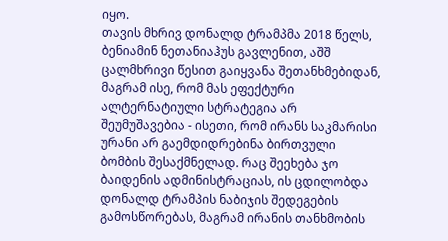იყო.
თავის მხრივ დონალდ ტრამპმა 2018 წელს, ბენიამინ ნეთანიაჰუს გავლენით, აშშ ცალმხრივი წესით გაიყვანა შეთანხმებიდან, მაგრამ ისე, რომ მას ეფექტური ალტერნატიული სტრატეგია არ შეუმუშავებია - ისეთი, რომ ირანს საკმარისი ურანი არ გაემდიდრებინა ბირთვული ბომბის შესაქმნელად. რაც შეეხება ჯო ბაიდენის ადმინისტრაციას, ის ცდილობდა დონალდ ტრამპის ნაბიჯის შედეგების გამოსწორებას, მაგრამ ირანის თანხმობის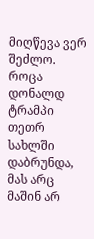მიღწევა ვერ შეძლო.
როცა დონალდ ტრამპი თეთრ სახლში დაბრუნდა, მას არც მაშინ არ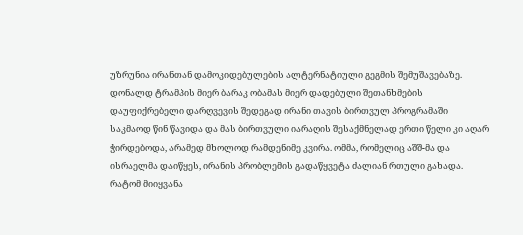უზრუნია ირანთან დამოკიდებულების ალტერნატიული გეგმის შემუშავებაზე. დონალდ ტრამპის მიერ ბარაკ ობამას მიერ დადებული შეთანხმების დაუფიქრებელი დარღვევის შედეგად ირანი თავის ბირთვულ პროგრამაში საკმაოდ წინ წავიდა და მას ბირთვული იარაღის შესაქმნელად ერთი წელი კი აღარ ჭირდებოდა, არამედ მხოლოდ რამდენიმე კვირა. ომმა, რომელიც აშშ-მა და ისრაელმა დაიწყეს, ირანის პრობლემის გადაწყვეტა ძალიან რთული გახადა. რატომ მიიყვანა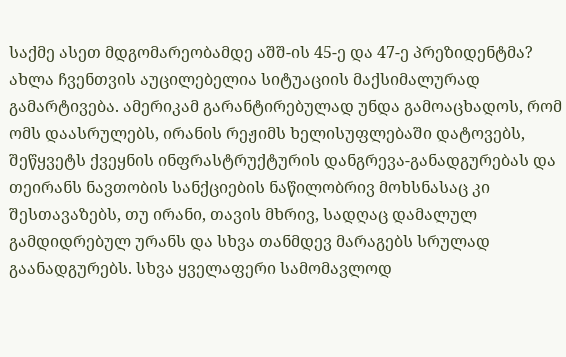საქმე ასეთ მდგომარეობამდე აშშ-ის 45-ე და 47-ე პრეზიდენტმა?
ახლა ჩვენთვის აუცილებელია სიტუაციის მაქსიმალურად გამარტივება. ამერიკამ გარანტირებულად უნდა გამოაცხადოს, რომ ომს დაასრულებს, ირანის რეჟიმს ხელისუფლებაში დატოვებს, შეწყვეტს ქვეყნის ინფრასტრუქტურის დანგრევა-განადგურებას და თეირანს ნავთობის სანქციების ნაწილობრივ მოხსნასაც კი შესთავაზებს, თუ ირანი, თავის მხრივ, სადღაც დამალულ გამდიდრებულ ურანს და სხვა თანმდევ მარაგებს სრულად გაანადგურებს. სხვა ყველაფერი სამომავლოდ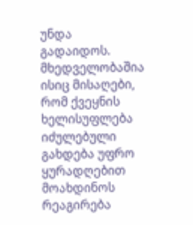უნდა გადაიდოს. მხედველობაშია ისიც მისაღები, რომ ქვეყნის ხელისუფლება იძულებული გახდება უფრო ყურადღებით მოახდინოს რეაგირება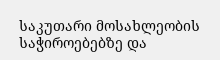საკუთარი მოსახლეობის საჭიროებებზე და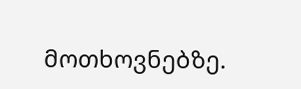მოთხოვნებზე.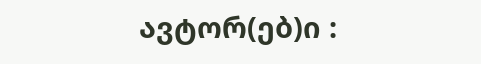ავტორ(ებ)ი :